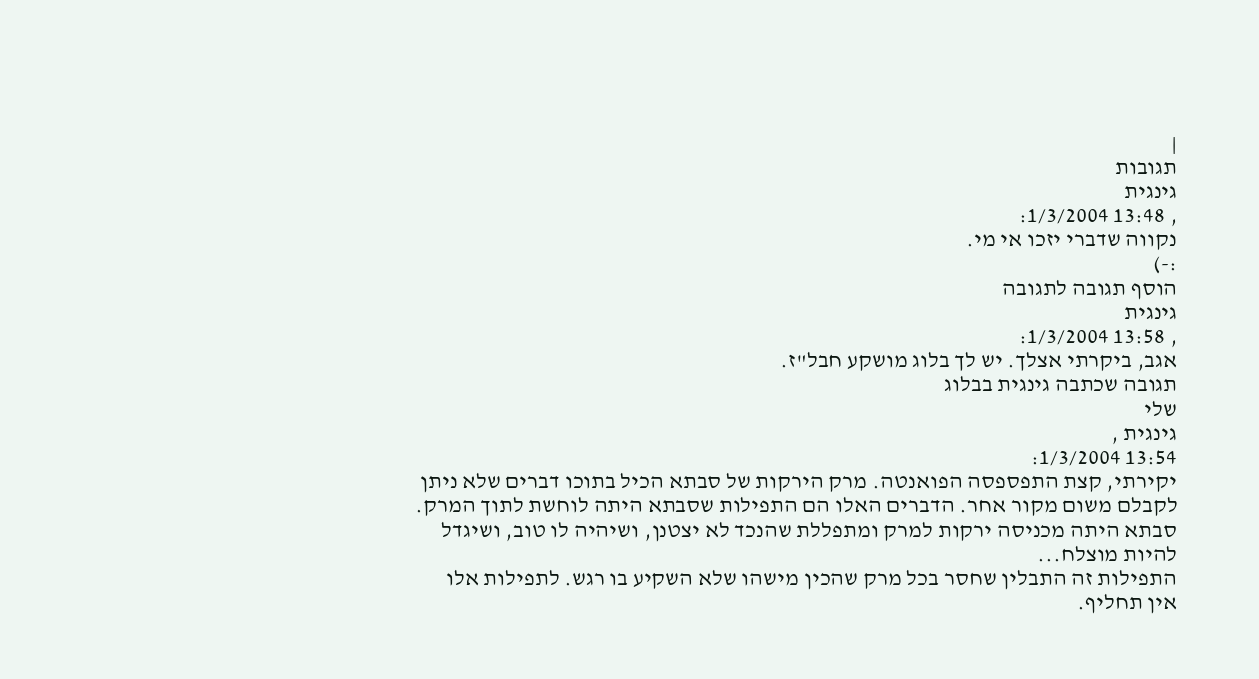|
תגובות
גינגית
, 13:48 1/3/2004:
נקווה שדברי יזכו אי מי.
:-)
הוסף תגובה לתגובה
גינגית
, 13:58 1/3/2004:
אגב, ביקרתי אצלך. יש לך בלוג מושקע חבל"ז.
תגובה שכתבה גינגית בבלוג
שלי
גינגית ,
13:54 1/3/2004:
יקירתי, קצת התפספסה הפואנטה. מרק הירקות של סבתא הכיל בתוכו דברים שלא ניתן
לקבלם משום מקור אחר. הדברים האלו הם התפילות שסבתא היתה לוחשת לתוך המרק.
סבתא היתה מכניסה ירקות למרק ומתפללת שהנכד לא יצטנן, ושיהיה לו טוב, ושיגדל
להיות מוצלח...
התפילות זה התבלין שחסר בכל מרק שהכין מישהו שלא השקיע בו רגש. לתפילות אלו
אין תחליף.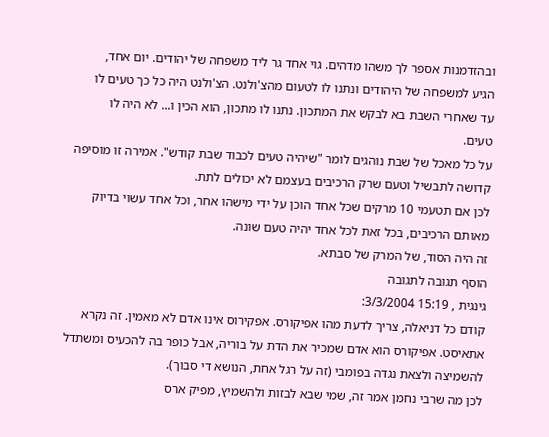ובהזדמנות אספר לך משהו מדהים. גוי אחד גר ליד משפחה של יהודים. יום אחד,
הגיע למשפחה של היהודים ונתנו לו לטעום מהצ'ולנט. הצ'ולנט היה כל כך טעים לו
עד שאחרי השבת בא לבקש את המתכון. נתנו לו מתכון, הוא הכין ו... לא היה לו
טעים.
על כל מאכל של שבת נוהגים לומר "שיהיה טעים לכבוד שבת קודש". אמירה זו מוסיפה
קדושה לתבשיל וטעם שרק הרכיבים בעצמם לא יכולים לתת.
לכן אם תטעמי 10 מרקים שכל אחד הוכן על ידי מישהו אחר, וכל אחד עשוי בדיוק
מאותם הרכיבים, בכל זאת לכל אחד יהיה טעם שונה.
זה היה הסוד, של המרק של סבתא.
הוסף תגובה לתגובה
גינגית , 15:19 3/3/2004:
קודם כל דניאלה, צריך לדעת מהו אפיקורס. אפקירוס אינו אדם לא מאמין. זה נקרא
אתאיסט. אפיקורס הוא אדם שמכיר את הדת על בוריה, אבל כופר בה להכעיס ומשתדל
להשמיצה ולצאת נגדה בפומבי (זה על רגל אחת, הנושא די סבוך).
לכן מה שרבי נחמן אמר זה, שמי שבא לבזות ולהשמיץ, מפיק ארס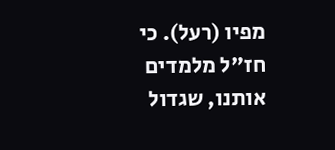מפיו (רעל). כי
חז"ל מלמדים אותנו, שגדול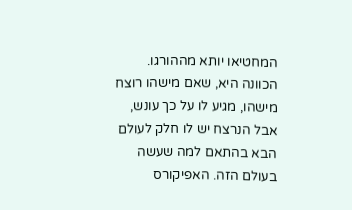המחטיאו יותא מההורגו. הכוונה היא, שאם מישהו רוצח
מישהו, מגיע לו על כך עונש, אבל הנרצח יש לו חלק לעולם הבא בהתאם למה שעשה
בעולם הזה. האפיקורס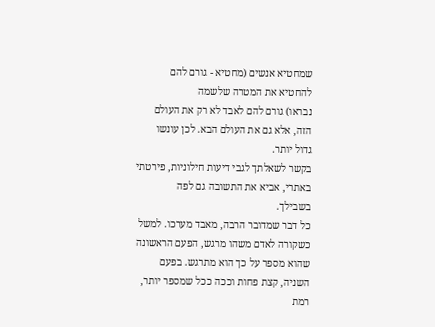שמחטיא אנשים (מחטיא - גורם להם להחטיא את המטרה שלשמה
נבראו) גורם להם לאבד לא רק את העולם הזה, אלא גם את העולם הבא. לכן עונשו
גדול יותר.
בקשר לשאלתך לגבי דיעות חילוניות, פירטתי באתרי, אביא את התשובה גם לפה
בשבילך.
כל דבר שמדובר הרבה, מאבד מערכו. למשל כשקורה לאדם משהו מרגש, הפעם הראשונה
שהוא מספר על כך הוא מתרגש. בפעם השניה, קצת פחות וככה ככל שמספר יותר, רמת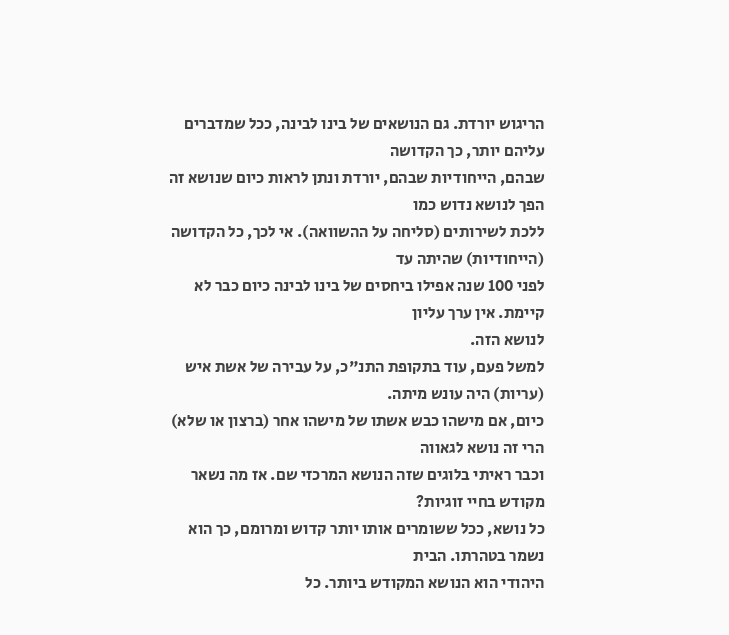הריגוש יורדת. גם הנושאים של בינו לבינה, ככל שמדברים עליהם יותר, כך הקדושה
שבהם, הייחודיות שבהם, יורדת ונתן לראות כיום שנושא זה הפך לנושא נדוש כמו
ללכת לשירותים (סליחה על ההשוואה). אי לכך, כל הקדושה (הייחודיות) שהיתה עד
לפני 100 שנה אפילו ביחסים של בינו לבינה כיום כבר לא קיימת. אין ערך עליון
לנושא הזה.
למשל פעם, עוד בתקופת התנ"כ, על עבירה של אשת איש (עריות) היה עונש מיתה.
כיום, אם מישהו כבש אשתו של מישהו אחר (ברצון או שלא) הרי זה נושא לגאווה
וכבר ראיתי בלוגים שזה הנושא המרכזי שם. אז מה נשאר מקודש בחיי זוגיות?
כל נושא, ככל ששומרים אותו יותר קדוש ומרומם, כך הוא נשמר בטהרתו. הבית
היהודי הוא הנושא המקודש ביותר. כל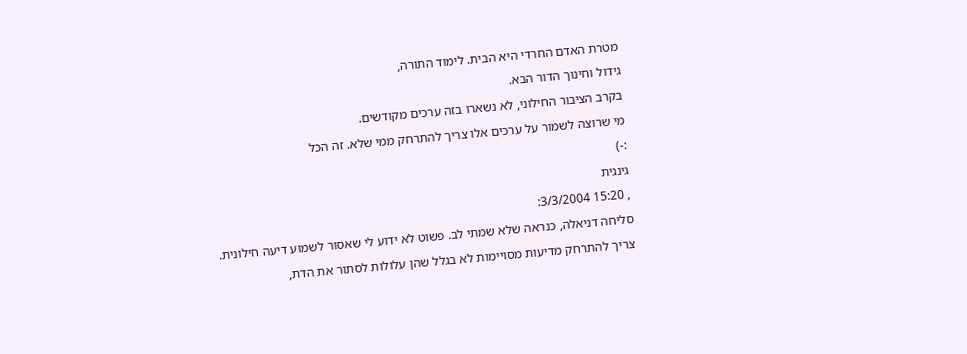מטרת האדם החרדי היא הבית. לימוד התורה,
גידול וחינוך הדור הבא.
בקרב הציבור החילוני, לא נשארו בזה ערכים מקודשים.
מי שרוצה לשמור על ערכים אלו צריך להתרחק ממי שלא. זה הכל
:-)
גינגית
, 15:20 3/3/2004:
סליחה דניאלה, כנראה שלא שמתי לב. פשוט לא ידוע לי שאסור לשמוע דיעה חילונית.
צריך להתרחק מדיעות מסויימות לא בגלל שהן עלולות לסתור את הדת,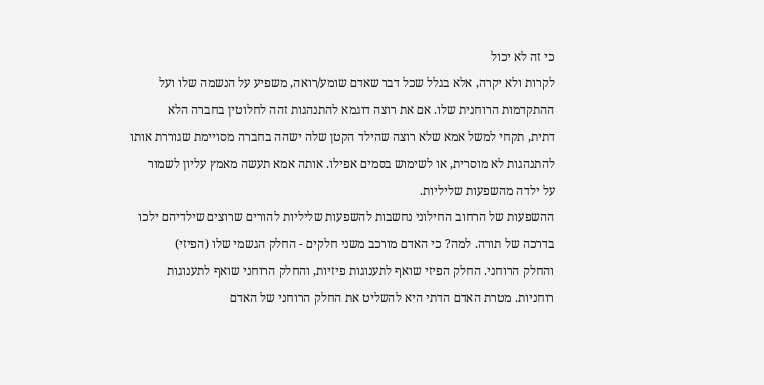כי זה לא יכול
לקרות ולא יקרה, אלא בגלל שכל דבר שאדם שומע/רואה, משפיע על הנשמה שלו ועל
ההתקדמות הרוחנית שלו. אם את רוצה דוגמא להתנהגות זהה לחלוטין בחברה הלא
דתית, תקחי למשל אמא שלא רוצה שהילד הקטן שלה ישהה בחברה מסויימת שגוררת אותו
להתנהגות לא מוסרית, או לשימוש בסמים אפילו. אותה אמא תעשה מאמץ עליון לשמור
על ילדה מהשפעות שליליות.
ההשפעות של הרחוב החילוני נחשבות להשפעות שליליות להורים שרוצים שילדיהם ילכו
בדרכה של תורה. למה? כי האדם מורכב משני חלקים - החלק הגשמי שלו (הפיזי)
והחלק הרוחני. החלק הפיזי שואף לתענוגות פיזיות, והחלק הרוחני שואף לתענוגות
רוחניות. מטרת האדם הדתי היא להשליט את החלק הרוחני של האדם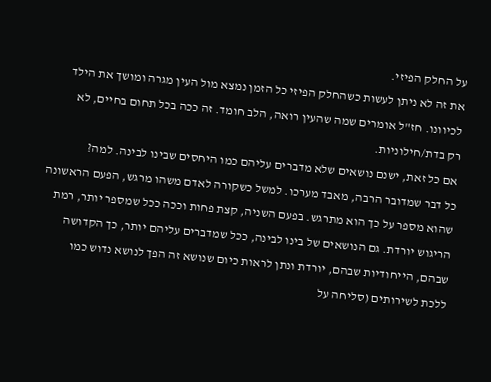על החלק הפיזי.
את זה לא ניתן לעשות כשהחלק הפיזי כל הזמן נמצא מול העין מגרה ומושך את הילד
לכיוונו. חז"ל אומרים שמה שהעין רואה, הלב חומד. זה ככה בכל תחום בחיים, לא
רק בדת/חילוניות.
אם כל זאת, ישנם נושאים שלא מדברים עליהם כמו היחסים שבינו לבינה. למה?
כל דבר שמדובר הרבה, מאבד מערכו. למשל כשקורה לאדם משהו מרגש, הפעם הראשונה
שהוא מספר על כך הוא מתרגש. בפעם השניה, קצת פחות וככה ככל שמספר יותר, רמת
הריגוש יורדת. גם הנושאים של בינו לבינה, ככל שמדברים עליהם יותר, כך הקדושה
שבהם, הייחודיות שבהם, יורדת ונתן לראות כיום שנושא זה הפך לנושא נדוש כמו
ללכת לשירותים (סליחה על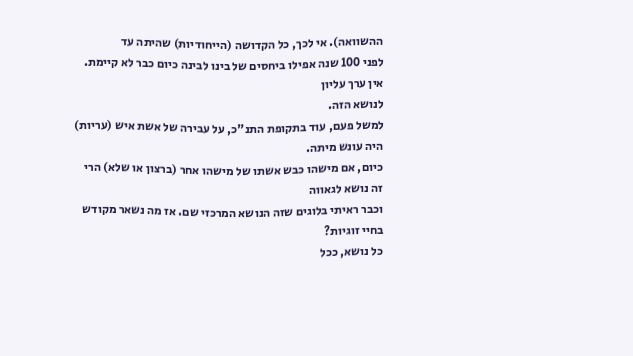ההשוואה). אי לכך, כל הקדושה (הייחודיות) שהיתה עד
לפני 100 שנה אפילו ביחסים של בינו לבינה כיום כבר לא קיימת. אין ערך עליון
לנושא הזה.
למשל פעם, עוד בתקופת התנ"כ, על עבירה של אשת איש (עריות) היה עונש מיתה.
כיום, אם מישהו כבש אשתו של מישהו אחר (ברצון או שלא) הרי זה נושא לגאווה
וכבר ראיתי בלוגים שזה הנושא המרכזי שם. אז מה נשאר מקודש בחיי זוגיות?
כל נושא, ככל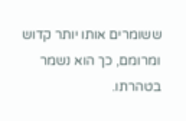ששומרים אותו יותר קדוש ומרומם, כך הוא נשמר בטהרתו.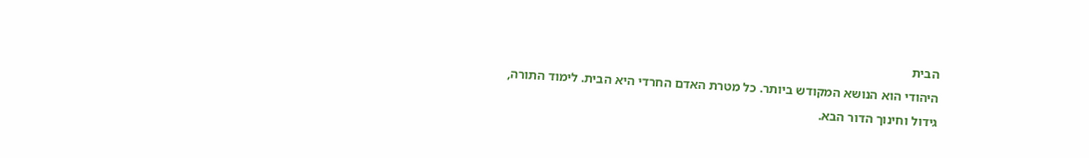הבית
היהודי הוא הנושא המקודש ביותר. כל מטרת האדם החרדי היא הבית. לימוד התורה,
גידול וחינוך הדור הבא.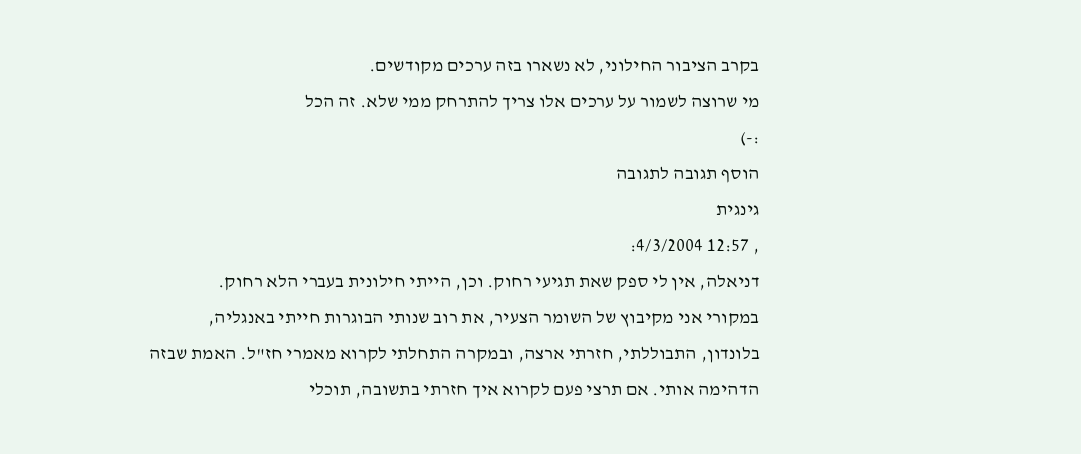בקרב הציבור החילוני, לא נשארו בזה ערכים מקודשים.
מי שרוצה לשמור על ערכים אלו צריך להתרחק ממי שלא. זה הכל
:-)
הוסף תגובה לתגובה
גינגית
, 12:57 4/3/2004:
דניאלה, אין לי ספק שאת תגיעי רחוק. וכן, הייתי חילונית בעברי הלא רחוק.
במקורי אני מקיבוץ של השומר הצעיר, את רוב שנותי הבוגרות חייתי באנגליה,
בלונדון, התבוללתי, חזרתי ארצה, ובמקרה התחלתי לקרוא מאמרי חז"ל. האמת שבזה
הדהימה אותי. אם תרצי פעם לקרוא איך חזרתי בתשובה, תוכלי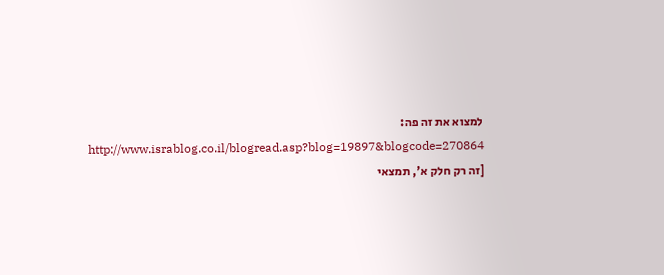למצוא את זה פה:
http://www.israblog.co.il/blogread.asp?blog=19897&blogcode=270864
[זה רק חלק א', תמצאי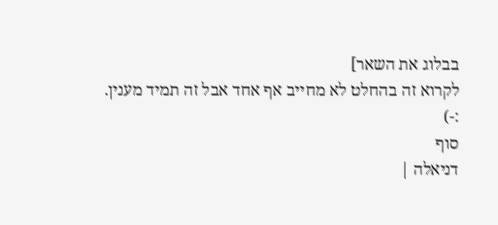בבלוג את השאר]
לקרוא זה בהחלט לא מחייב אף אחד אבל זה תמיד מענין.
:-)
סוף
דניאלה |